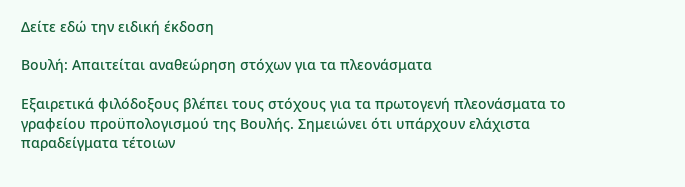Δείτε εδώ την ειδική έκδοση

Βουλή: Απαιτείται αναθεώρηση στόχων για τα πλεονάσματα

Εξαιρετικά φιλόδοξους βλέπει τους στόχους για τα πρωτογενή πλεονάσματα το γραφείου προϋπολογισμού της Βουλής. Σημειώνει ότι υπάρχουν ελάχιστα παραδείγματα τέτοιων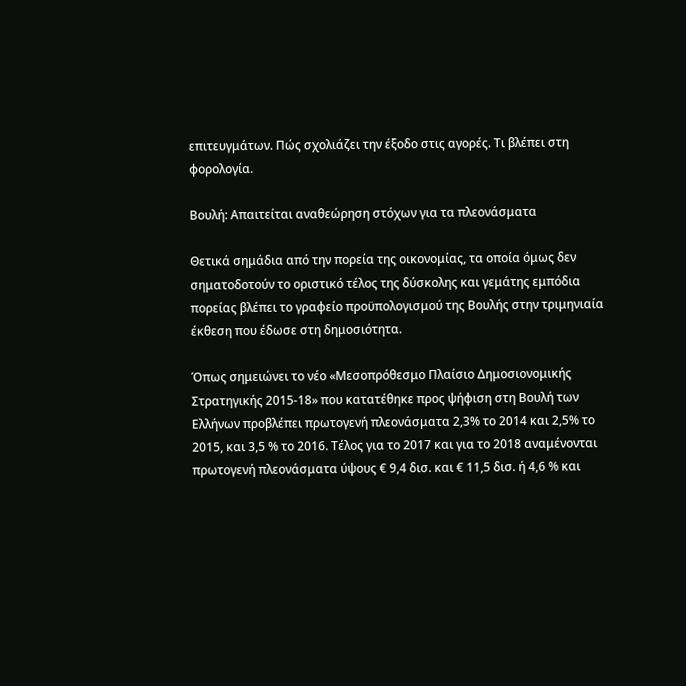επιτευγμάτων. Πώς σχολιάζει την έξοδο στις αγορές. Τι βλέπει στη φορολογία.

Βουλή: Απαιτείται αναθεώρηση στόχων για τα πλεονάσματα

Θετικά σημάδια από την πορεία της οικονομίας, τα οποία όμως δεν σηματοδοτούν το οριστικό τέλος της δύσκολης και γεμάτης εμπόδια πορείας βλέπει το γραφείο προϋπολογισμού της Βουλής στην τριμηνιαία έκθεση που έδωσε στη δημοσιότητα.

Όπως σημειώνει το νέο «Μεσοπρόθεσμο Πλαίσιο Δημοσιονομικής Στρατηγικής 2015-18» που κατατέθηκε προς ψήφιση στη Βουλή των Ελλήνων προβλέπει πρωτογενή πλεονάσματα 2,3% το 2014 και 2,5% το 2015, και 3,5 % το 2016. Τέλος για το 2017 και για το 2018 αναμένονται πρωτογενή πλεονάσματα ύψους € 9,4 δισ. και € 11,5 δισ. ή 4,6 % και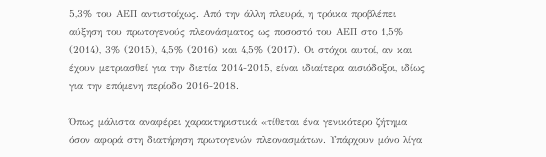5,3% του ΑΕΠ αντιστοίχως. Από την άλλη πλευρά, η τρόικα προβλέπει αύξηση του πρωτογενούς πλεονάσματος ως ποσοστό του ΑΕΠ στο 1,5% (2014), 3% (2015), 4,5% (2016) και 4,5% (2017). Οι στόχοι αυτοί, αν και έχουν μετριασθεί για την διετία 2014-2015, είναι ιδιαίτερα αισιόδοξοι, ιδίως για την επόμενη περίοδο 2016-2018.

Όπως μάλιστα αναφέρει χαρακτηριστικά «τίθεται ένα γενικότερο ζήτημα όσον αφορά στη διατήρηση πρωτογενών πλεονασμάτων. Υπάρχουν μόνο λίγα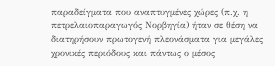παραδείγματα που αναπτυγμένες χώρες (π.χ. η πετρελαιοπαραγωγός Νορβηγία) ήταν σε θέση να διατηρήσουν πρωτογενή πλεονάσματα για μεγάλες χρονικές περιόδους και πάντως ο μέσος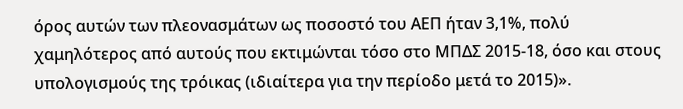όρος αυτών των πλεονασμάτων ως ποσοστό του ΑΕΠ ήταν 3,1%, πολύ χαμηλότερος από αυτούς που εκτιμώνται τόσο στο ΜΠΔΣ 2015-18, όσο και στους υπολογισμούς της τρόικας (ιδιαίτερα για την περίοδο μετά το 2015)».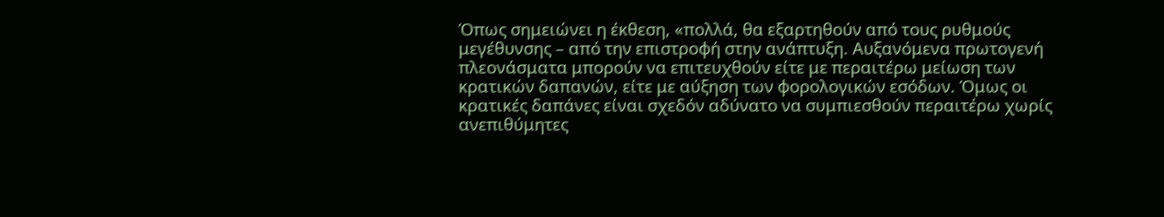Όπως σημειώνει η έκθεση, «πολλά, θα εξαρτηθούν από τους ρυθμούς μεγέθυνσης – από την επιστροφή στην ανάπτυξη. Αυξανόμενα πρωτογενή πλεονάσματα μπορούν να επιτευχθούν είτε με περαιτέρω μείωση των κρατικών δαπανών, είτε με αύξηση των φορολογικών εσόδων. Όμως οι κρατικές δαπάνες είναι σχεδόν αδύνατο να συμπιεσθούν περαιτέρω χωρίς ανεπιθύμητες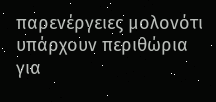παρενέργειες μολονότι υπάρχουν περιθώρια για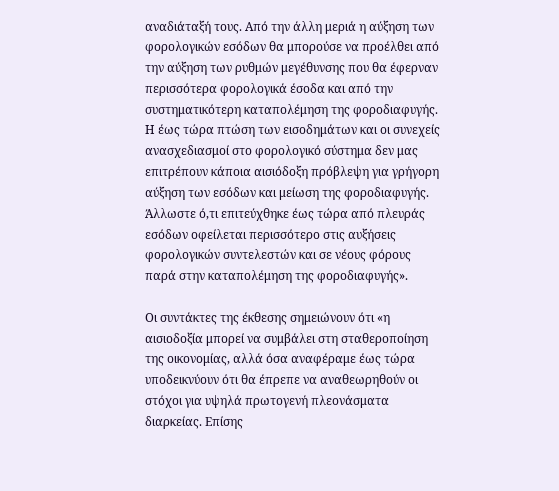αναδιάταξή τους. Από την άλλη μεριά η αύξηση των φορολογικών εσόδων θα μπορούσε να προέλθει από την αύξηση των ρυθμών μεγέθυνσης που θα έφερναν περισσότερα φορολογικά έσοδα και από την συστηματικότερη καταπολέμηση της φοροδιαφυγής. Η έως τώρα πτώση των εισοδημάτων και οι συνεχείς ανασχεδιασμοί στο φορολογικό σύστημα δεν μας επιτρέπουν κάποια αισιόδοξη πρόβλεψη για γρήγορη αύξηση των εσόδων και μείωση της φοροδιαφυγής. Άλλωστε ό,τι επιτεύχθηκε έως τώρα από πλευράς εσόδων οφείλεται περισσότερο στις αυξήσεις φορολογικών συντελεστών και σε νέους φόρους παρά στην καταπολέμηση της φοροδιαφυγής».

Οι συντάκτες της έκθεσης σημειώνουν ότι «η αισιοδοξία μπορεί να συμβάλει στη σταθεροποίηση της οικονομίας, αλλά όσα αναφέραμε έως τώρα υποδεικνύουν ότι θα έπρεπε να αναθεωρηθούν οι στόχοι για υψηλά πρωτογενή πλεονάσματα διαρκείας. Επίσης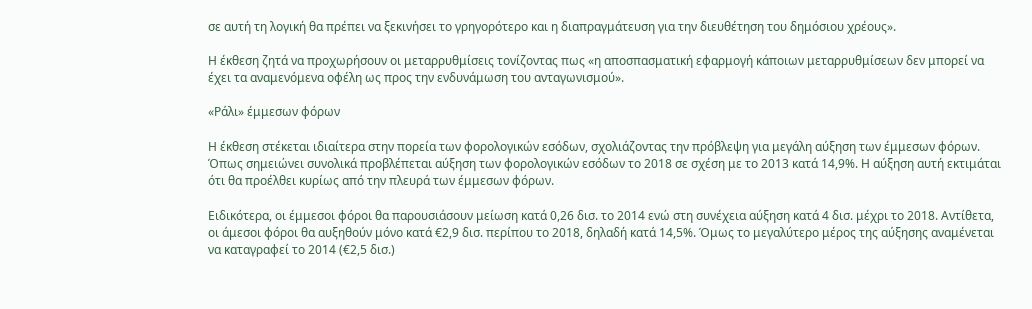σε αυτή τη λογική θα πρέπει να ξεκινήσει το γρηγορότερο και η διαπραγμάτευση για την διευθέτηση του δημόσιου χρέους».

Η έκθεση ζητά να προχωρήσουν οι μεταρρυθμίσεις τονίζοντας πως «η αποσπασματική εφαρμογή κάποιων μεταρρυθμίσεων δεν μπορεί να έχει τα αναμενόμενα οφέλη ως προς την ενδυνάμωση του ανταγωνισμού».

«Ράλι» έμμεσων φόρων

Η έκθεση στέκεται ιδιαίτερα στην πορεία των φορολογικών εσόδων, σχολιάζοντας την πρόβλεψη για μεγάλη αύξηση των έμμεσων φόρων. Όπως σημειώνει συνολικά προβλέπεται αύξηση των φορολογικών εσόδων το 2018 σε σχέση με το 2013 κατά 14,9%. Η αύξηση αυτή εκτιμάται ότι θα προέλθει κυρίως από την πλευρά των έμμεσων φόρων.

Ειδικότερα, οι έμμεσοι φόροι θα παρουσιάσουν μείωση κατά 0,26 δισ. το 2014 ενώ στη συνέχεια αύξηση κατά 4 δισ. μέχρι το 2018. Αντίθετα, οι άμεσοι φόροι θα αυξηθούν μόνο κατά €2,9 δισ. περίπου το 2018, δηλαδή κατά 14,5%. Όμως το μεγαλύτερο μέρος της αύξησης αναμένεται να καταγραφεί το 2014 (€2,5 δισ.)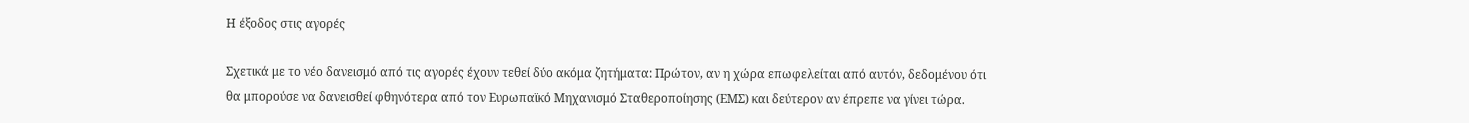Η έξοδος στις αγορές

Σχετικά με το νέο δανεισμό από τις αγορές έχουν τεθεί δύο ακόμα ζητήματα: Πρώτον, αν η χώρα επωφελείται από αυτόν, δεδομένου ότι θα μπορούσε να δανεισθεί φθηνότερα από τον Ευρωπαϊκό Μηχανισμό Σταθεροποίησης (ΕΜΣ) και δεύτερον αν έπρεπε να γίνει τώρα.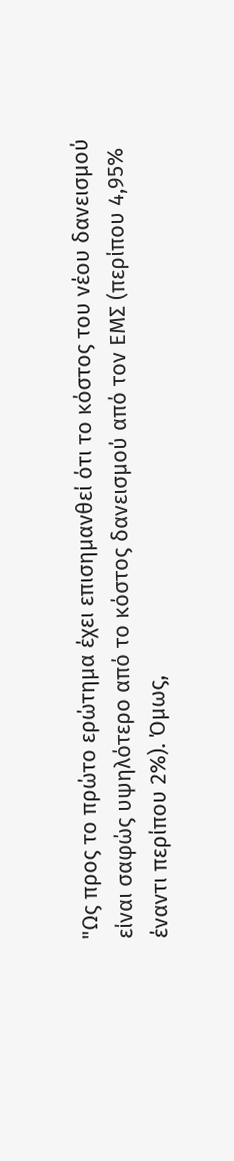"Ως προς το πρώτο ερώτημα έχει επισημανθεί ότι το κόστος του νέου δανεισμού είναι σαφώς υψηλότερο από το κόστος δανεισμού από τον ΕΜΣ (περίπου 4,95% έναντι περίπου 2%). Όμως,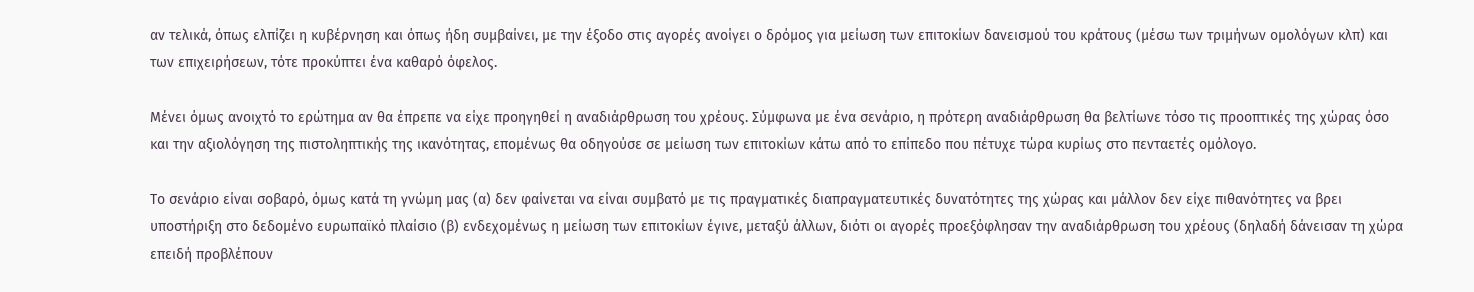αν τελικά, όπως ελπίζει η κυβέρνηση και όπως ήδη συμβαίνει, με την έξοδο στις αγορές ανοίγει ο δρόμος για μείωση των επιτοκίων δανεισμού του κράτους (μέσω των τριμήνων ομολόγων κλπ) και των επιχειρήσεων, τότε προκύπτει ένα καθαρό όφελος.

Μένει όμως ανοιχτό το ερώτημα αν θα έπρεπε να είχε προηγηθεί η αναδιάρθρωση του χρέους. Σύμφωνα με ένα σενάριο, η πρότερη αναδιάρθρωση θα βελτίωνε τόσο τις προοπτικές της χώρας όσο και την αξιολόγηση της πιστοληπτικής της ικανότητας, επομένως θα οδηγούσε σε μείωση των επιτοκίων κάτω από το επίπεδο που πέτυχε τώρα κυρίως στο πενταετές ομόλογο.

Το σενάριο είναι σοβαρό, όμως κατά τη γνώμη μας (α) δεν φαίνεται να είναι συμβατό με τις πραγματικές διαπραγματευτικές δυνατότητες της χώρας και μάλλον δεν είχε πιθανότητες να βρει υποστήριξη στο δεδομένο ευρωπαϊκό πλαίσιο (β) ενδεχομένως η μείωση των επιτοκίων έγινε, μεταξύ άλλων, διότι οι αγορές προεξόφλησαν την αναδιάρθρωση του χρέους (δηλαδή δάνεισαν τη χώρα επειδή προβλέπουν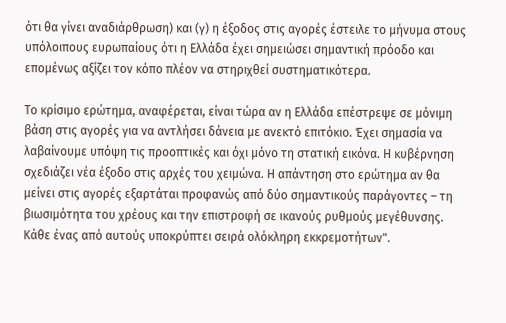ότι θα γίνει αναδιάρθρωση) και (γ) η έξοδος στις αγορές έστειλε το μήνυμα στους υπόλοιπους ευρωπαίους ότι η Ελλάδα έχει σημειώσει σημαντική πρόοδο και επομένως αξίζει τον κόπο πλέον να στηριχθεί συστηματικότερα.

Το κρίσιμο ερώτημα, αναφέρεται, είναι τώρα αν η Ελλάδα επέστρεψε σε μόνιμη βάση στις αγορές για να αντλήσει δάνεια με ανεκτό επιτόκιο. Έχει σημασία να λαβαίνουμε υπόψη τις προοπτικές και όχι μόνο τη στατική εικόνα. Η κυβέρνηση σχεδιάζει νέα έξοδο στις αρχές του χειμώνα. Η απάντηση στο ερώτημα αν θα μείνει στις αγορές εξαρτάται προφανώς από δύο σημαντικούς παράγοντες – τη βιωσιμότητα του χρέους και την επιστροφή σε ικανούς ρυθμούς μεγέθυνσης. Κάθε ένας από αυτούς υποκρύπτει σειρά ολόκληρη εκκρεμοτήτων".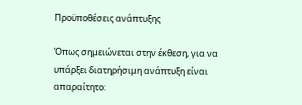Προϋποθέσεις ανάπτυξης

Όπως σημειώνεται στην έκθεση, για να υπάρξει διατηρήσιμη ανάπτυξη είναι απαραίτητο: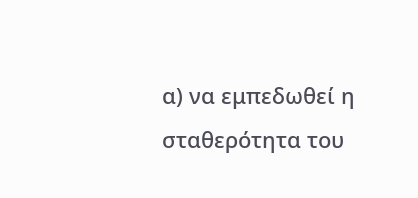α) να εμπεδωθεί η σταθερότητα του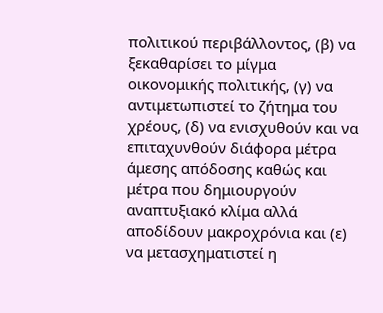πολιτικού περιβάλλοντος, (β) να ξεκαθαρίσει το μίγμα οικονομικής πολιτικής, (γ) να αντιμετωπιστεί το ζήτημα του χρέους, (δ) να ενισχυθούν και να επιταχυνθούν διάφορα μέτρα άμεσης απόδοσης καθώς και μέτρα που δημιουργούν αναπτυξιακό κλίμα αλλά αποδίδουν μακροχρόνια και (ε) να μετασχηματιστεί η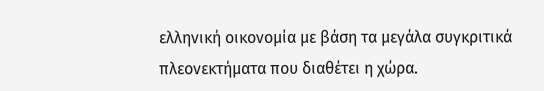ελληνική οικονομία με βάση τα μεγάλα συγκριτικά πλεονεκτήματα που διαθέτει η χώρα.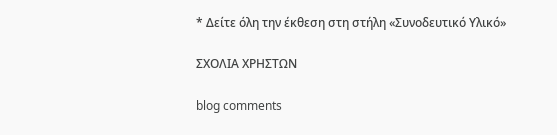* Δείτε όλη την έκθεση στη στήλη «Συνοδευτικό Υλικό»

ΣΧΟΛΙΑ ΧΡΗΣΤΩΝ

blog comments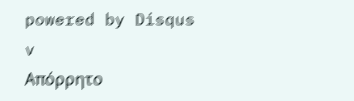powered by Disqus
v
Απόρρητο